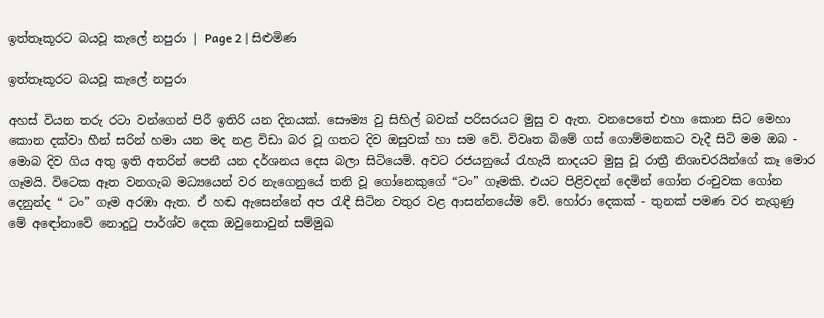ඉත්තෑකූරට බයවූ කැලේ නපුරා | Page 2 | සිළුමිණ

ඉත්තෑකූරට බයවූ කැලේ නපුරා

අහස් වියන තරු රටා වන්ගෙන් පිරී ඉතිරි යන දිනයක්. සෞම්‍ය වු සිහිල් බවක් පරිසරයට මුසු ව ඇත. වනපෙතේ එහා කොන සිට මෙහා කොන දක්වා හීන් සරින් හමා යන මද නළ විඩා බර වූ ගතට දිව ඔසුවක් හා සම වේ. විවෘත බිමේ ගස් ගොම්මනකට වැදී සිටි මම ඔබ - මොබ දිව ගිය අතු ඉති අතරින් පෙනී යන දර්ශනය දෙස බලා සිටියෙමි. අවට රජයනුයේ රැහැයි නාදයට මුසු වූ රාත්‍රී නිශාචරයින්ගේ කෑ මොර ගෑමයි. විටෙක ඈත වනගැබ මධ්‍යයෙන් වර නැගෙනුයේ තනි වූ ගෝනෙකුගේ “ටං” ගෑමකි. එයට පිළිවදන් දෙමින් ගෝන රංචුවක ගෝන දෙනුන්ද “ ටං” ගෑම අරඹා ඇත. ඒ හඬ ඇසෙන්නේ අප රැඳී සිටින වතුර වළ ආසන්නයේම වේ. හෝරා දෙකක් - තුනක් පමණ වර නැගුණු මේ අඳෝනාවේ නොදුටු පාර්ශ්ව දෙක ඔවුනොවුන් සම්මුඛ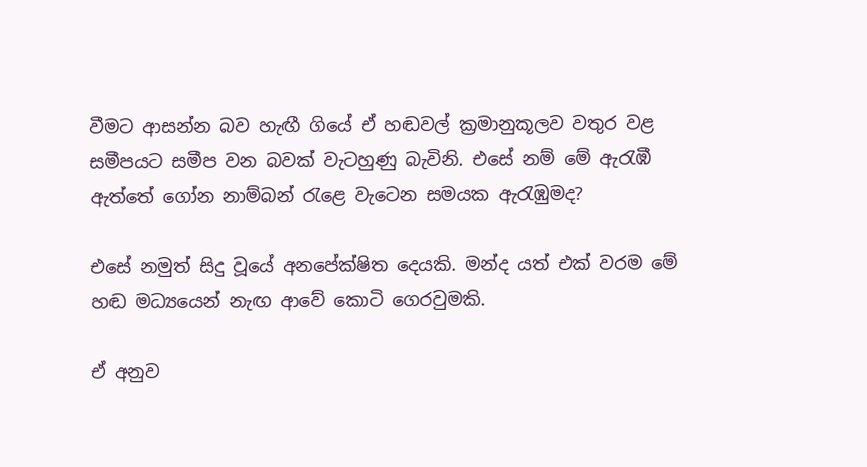වීමට ආසන්න බව හැඟී ගියේ ඒ හඬවල් ක්‍රමානුකූලව වතුර වළ සමීපයට සමීප වන බවක් වැටහුණු බැවිනි. එසේ නම් මේ ඇරැඹී ඇත්තේ ගෝන නාම්බන් රැළෙ වැටෙන සමයක ඇරැඹුමද?

එසේ නමුත් සිදු වූයේ අනපේක්ෂිත දෙයකි. මන්ද යත් එක් වරම මේ හඬ මධ්‍යයෙන් නැඟ ආවේ කොටි ගෙරවුමකි.

ඒ අනුව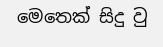මෙතෙක් සිදු වු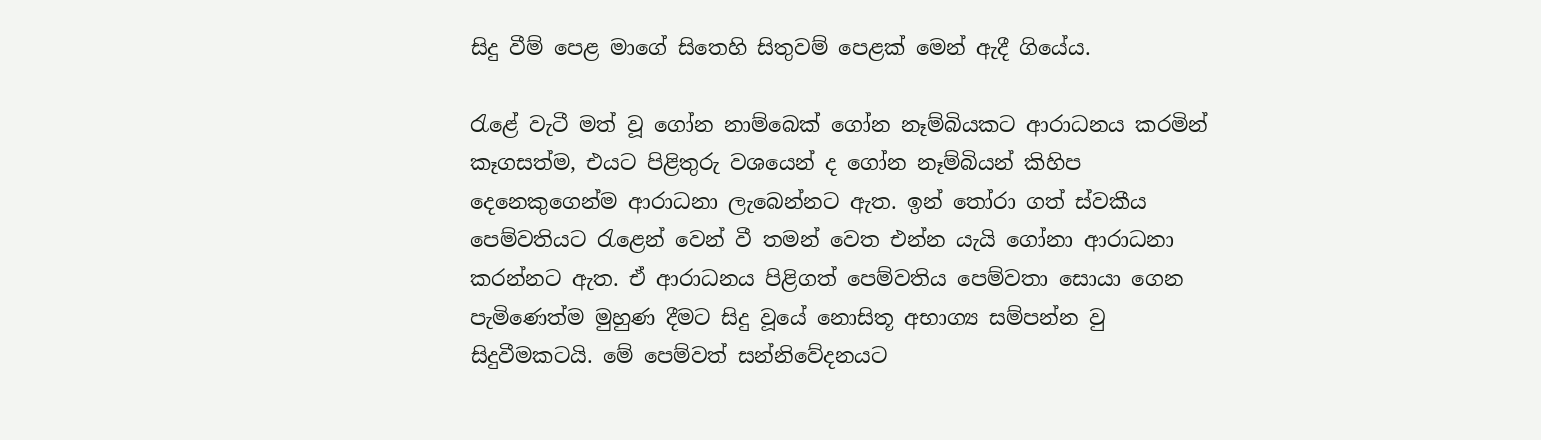සිදු වීම් පෙළ මාගේ සිතෙහි සිතුවම් පෙළක් මෙන් ඇදී ගියේය.

රැළේ වැටී මත් වූ ගෝන නාම්බෙක් ගෝන නෑම්බියකට ආරාධනය කරමින් කෑගසත්ම, එයට පිළිතුරු වශයෙන් ද ගෝන නෑම්බියන් කිහිප දෙනෙකුගෙන්ම ආරාධනා ලැබෙන්නට ඇත. ඉන් තෝරා ගත් ස්වකීය පෙම්වතියට රැළෙන් වෙන් වී තමන් වෙත එන්න යැයි ගෝනා ආරාධනා කරන්නට ඇත. ඒ ආරාධනය පිළිගත් පෙම්වතිය පෙම්වතා සොයා ගෙන පැමිණෙත්ම මුහුණ දීමට සිදු වූයේ නොසිතූ අභාග්‍ය සම්පන්න වු සිදුවීමකටයි. මේ පෙම්වත් සන්නිවේදනයට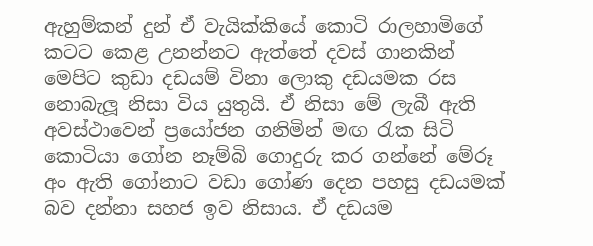ඇහුම්කන් දුන් ඒ වැයික්කියේ කොටි රාලහාමිගේ කටට කෙළ උනන්නට ඇත්තේ දවස් ගානකින් මෙපිට කුඩා දඩයම් විනා ලොකු දඩයමක රස නොබැලූ නිසා විය යුතුයි. ඒ නිසා මේ ලැබී ඇති අවස්ථාවෙන් ප්‍රයෝජන ගනිමින් මඟ රැක සිටි කොටියා ගෝන නෑම්බි ගොදුරු කර ගන්නේ මේරූ අං ඇති ගෝනාට වඩා ගෝණ දෙන පහසු දඩයමක් බව දන්නා සහජ ඉව නිසාය. ඒ දඩයම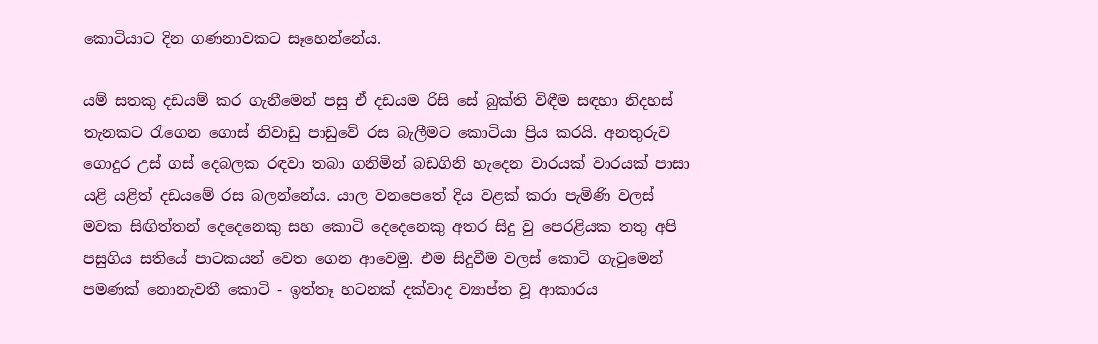කොටියාට දින ගණනාවකට සෑහෙන්නේය.

යම් සතකු දඩයම් කර ගැනීමෙන් පසු ඒ දඩයම රිසි සේ බුක්ති විඳීම සඳහා නිදහස් තැනකට රැගෙන ගොස් නිවාඩු පාඩුවේ රස බැලීමට කොටියා ප්‍රිය කරයි. අනතුරුව ගොදුර උස් ගස් දෙබලක රඳවා තබා ගනිමින් බඩගිනි හැදෙන වාරයක් වාරයක් පාසා යළි යළිත් දඩයමේ රස බලන්නේය. යාල වනපෙතේ දිය වළක් කරා පැමිණි වලස් මවක සිඟිත්තන් දෙදෙනෙකු සහ කොටි දෙදෙනෙකු අතර සිදු වු පෙරළියක තතු අපි පසුගිය සතියේ පාටකයන් වෙත ගෙන ආවෙමු. එම සිදුවීම වලස් කොටි ගැටුමෙන් පමණක් නොනැවතී කොටි - ඉත්තෑ හටනක් දක්වාද ව්‍යාප්ත වූ ආකාරය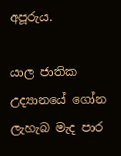අපූරුය.

යාල ජාතික උද්‍යානයේ ගෝන ලැහැබ මැද පාර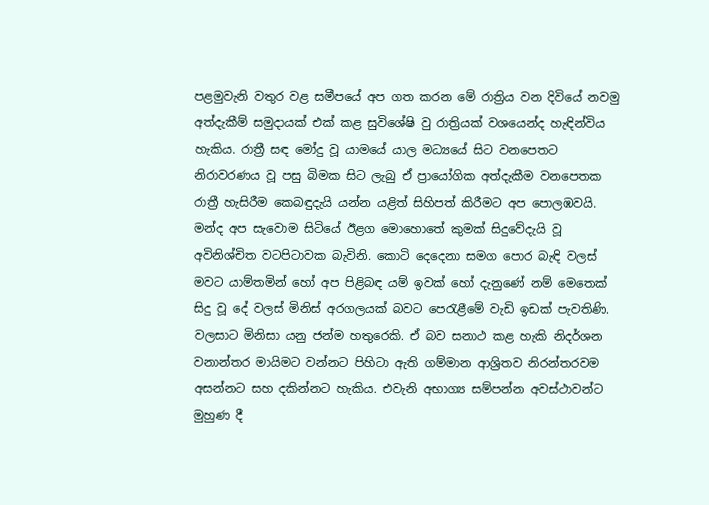පළමුවැනි වතුර වළ සමීපයේ අප ගත කරන මේ රාත්‍රිය වන දිවියේ නවමු අත්දැකීම් සමුදායක් එක් කළ සුවිශේෂි වු රාත්‍රියක් වශයෙන්ද හැඳින්විය හැකිය. රාත්‍රී සඳ මෝදු වූ යාමයේ යාල මධ්‍යයේ සිට වනපෙතට නිරාවරණය වූ පසු බිමක සිට ලැබු ඒ ප්‍රායෝගික අත්දැකීම වනපෙතක රාත්‍රී හැසිරීම කෙබඳුදැයි යන්න යළිත් සිහිපත් කිරීමට අප පොලඹවයි. මන්ද අප සැවොම සිටියේ ඊළග මොහොතේ කුමක් සිදුවේදැයි වූ අවිනිශ්චිත වටපිටාවක බැවිනි. කොටි දෙදෙනා සමග පොර බැඳි වලස් මවට යාම්තමින් හෝ අප පිළිබඳ යම් ඉවක් හෝ දැනුණේ නම් මෙතෙක් සිදු වූ දේ වලස් මිනිස් අරගලයක් බවට පෙරැළීමේ වැඩි ඉඩක් පැවතිණි. වලසාට මිනිසා යනු ජන්ම හතුරෙකි. ඒ බව සනාථ කළ හැකි නිදර්ශන වනාන්තර මායිමට වන්නට පිහිටා ඇති ගම්මාන ආශ්‍රිතව නිරන්තරවම අසන්නට සහ දකින්නට හැකිය. එවැනි අභාග්‍ය සම්පන්න අවස්ථාවන්ට මුහුණ දී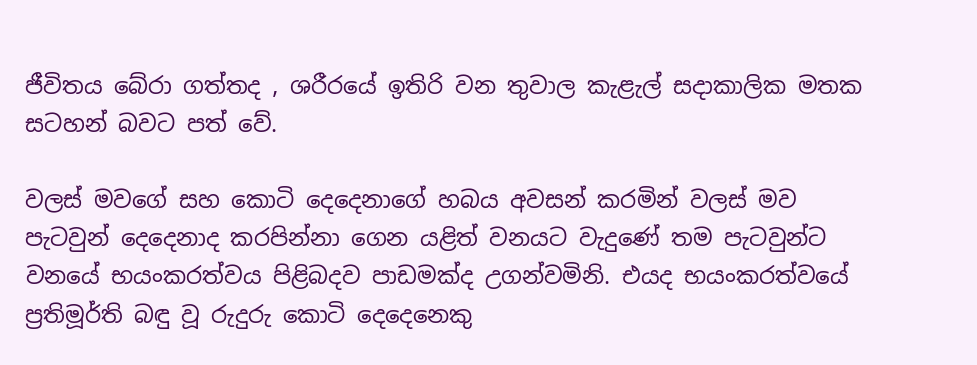ජීවිතය බේරා ගත්තද , ශරීරයේ ඉතිරි වන තුවාල කැළැල් සදාකාලික මතක සටහන් බවට පත් වේ.

වලස් මවගේ සහ කොටි දෙදෙනාගේ හබය අවසන් කරමින් වලස් මව පැටවුන් දෙදෙනාද කරපින්නා ගෙන යළිත් වනයට වැදුණේ තම පැටවුන්ට වනයේ භයංකරත්වය පිළිබදව පාඩමක්ද උගන්වමිනි. එයද භයංකරත්වයේ ප්‍රතිමූර්ති බඳු වූ රුදුරු කොටි දෙදෙනෙකු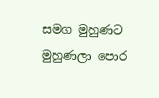සමග මුහුණට මුහුණලා පොර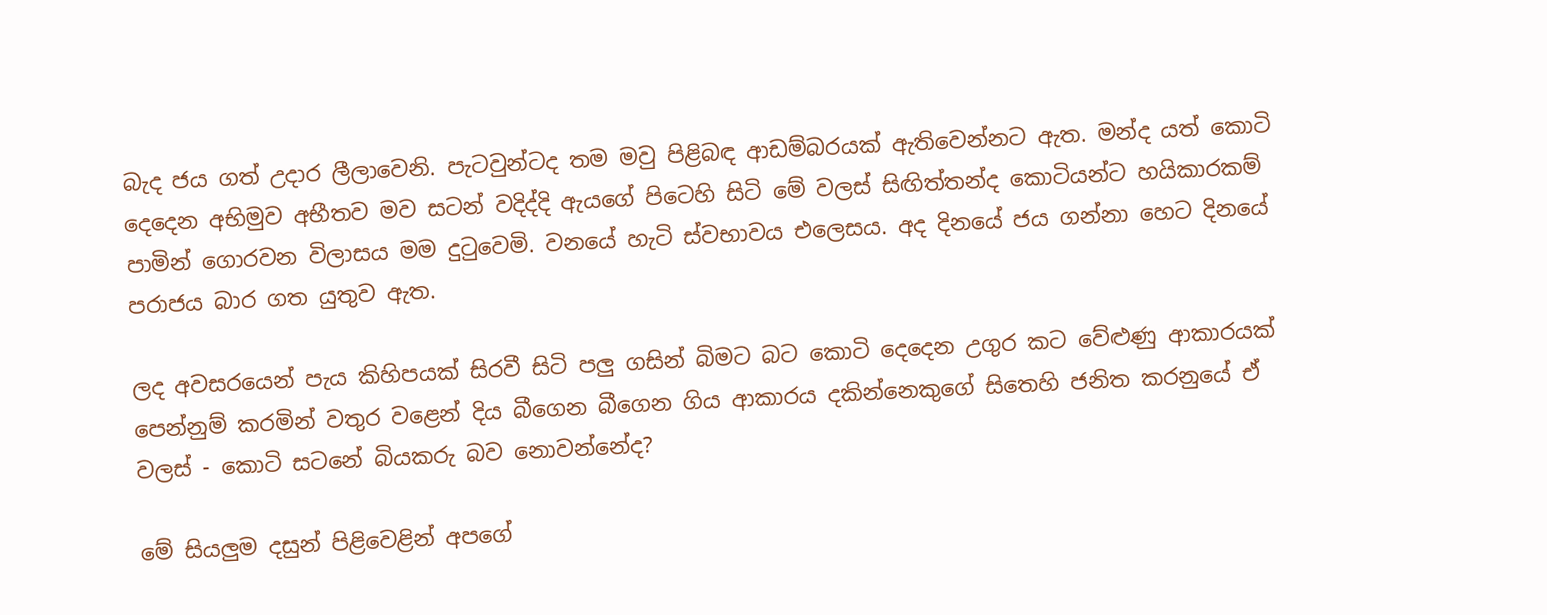බැද ජය ගත් උදාර ලීලාවෙනි. පැටවුන්ටද තම මවු පිළිබඳ ආඩම්බරයක් ඇතිවෙන්නට ඇත. මන්ද යත් කොටි දෙදෙන අභිමුව අභීතව මව සටන් වදිද්දි ඇයගේ පිටෙහි සිටි මේ වලස් සිඟිත්තන්ද කොටියන්ට හයිකාරකම් පාමින් ගොරවන විලාසය මම දුටුවෙමි. වනයේ හැටි ස්වභාවය එලෙසය. අද දිනයේ ජය ගන්නා හෙට දිනයේ පරාජය බාර ගත යුතුව ඇත.

ලද අවසරයෙන් පැය කිහිපයක් සිරවී සිටි පලු ගසින් බිමට බට කොටි දෙදෙන උගුර කට වේළුණු ආකාරයක් පෙන්නුම් කරමින් වතුර වළෙන් දිය බීගෙන බීගෙන ගිය ආකාරය දකින්නෙකුගේ සිතෙහි ජනිත කරනුයේ ඒ වලස් - කොටි සටනේ බියකරු බව නොවන්නේද?

මේ සියලුම දසුන් පිළිවෙළින් අපගේ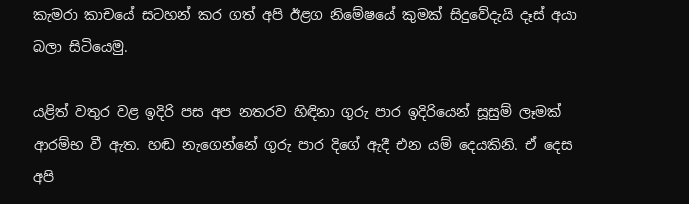කැමරා කාචයේ සටහන් කර ගත් අපි ඊළග නිමේෂ‍යේ කුමක් සිදුවේදැයි දෑස් අයා බලා සිටියෙමු.

යළිත් වතුර වළ ඉදිරි පස අප නතරව හිඳිනා ගුරු පාර ඉදිරියෙන් සූසුම් ලෑමක් ආරම්භ වී ඇත. හඬ නැගෙන්නේ ගුරු පාර දිගේ ඇදී එන යම් දෙයකිනි. ඒ දෙස අපි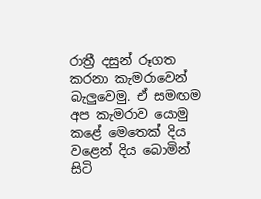රාත්‍රී දසුන් රූගත කරනා කැමරාවෙන් බැලුවෙමු. ඒ සමඟම අප කැමරාව යොමු කළේ මෙතෙක් දිය වළෙන් දිය බොමින් සිටි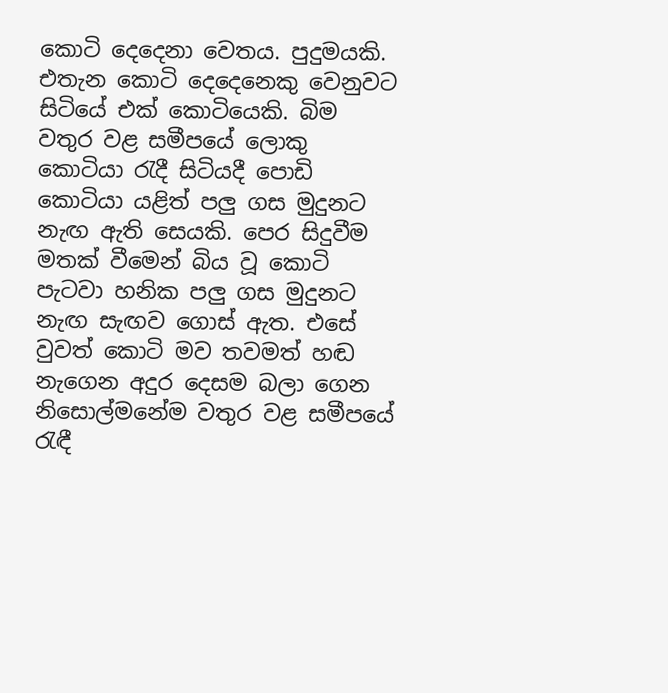කොටි දෙදෙනා වෙතය. පුදුමයකි. එතැන කොටි දෙදෙනෙකු වෙනුවට සිටියේ එක් කොටියෙකි. බිම වතුර වළ සමීපයේ ලොකු කොටියා රැදී සිටියදී පොඩි කොටියා යළිත් පලු ගස මුදුනට නැඟ ඇති සෙයකි. පෙර සිදුවීම මතක් වීමෙන් බිය වූ කොටි පැටවා හනික පලු ගස මුදුනට නැඟ සැඟව ගොස් ඇත. එසේ වුවත් කොටි මව තවමත් හඬ නැගෙන අදුර දෙසම බලා ගෙන නිසොල්මනේම වතුර වළ සමීපයේ රැඳී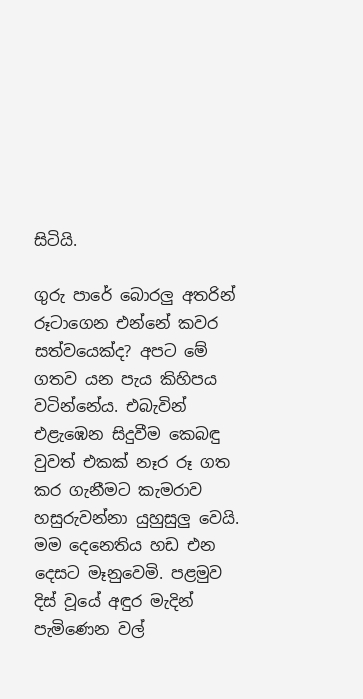සිටියි.

ගුරු පාරේ බොරලු අතරින් රූටාගෙන එන්නේ කවර සත්වයෙක්ද? අපට මේ ගතව යන පැය කිහිපය වටින්නේය. එබැවින් එළැඹෙන සිදුවීම කෙබඳු වුවත් එකක් නෑර රූ ගත කර ගැනීමට කැමරාව හසුරුවන්නා යුහුසුලු වෙයි. මම දෙනෙතිය හඩ එන දෙසට මෑනුවෙමි. පළමුව දිස් වූයේ අඳුර මැදින් පැමිණෙන වල්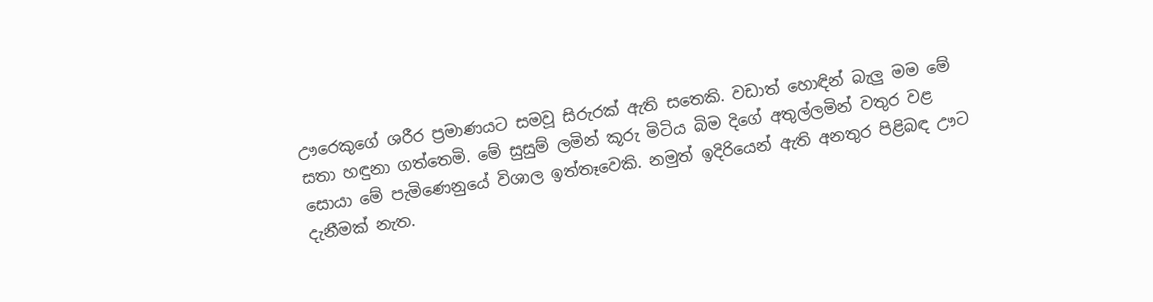ඌරෙකුගේ ශරීර ප්‍රමාණයට සමවූ සිරුරක් ඇති සතෙකි. වඩාත් හොඳින් බැලු මම මේ සතා හඳුනා ගත්තෙමි. මේ සුසුම් ලමින් කූරු මිටිය බිම දිගේ අතුල්ලමින් වතුර වළ සොයා මේ පැමිණෙනුයේ විශාල ඉත්තෑවෙකි. නමුත් ඉදිරියෙන් ඇති අනතුර පිළිබඳ ඌට දැනීමක් නැත.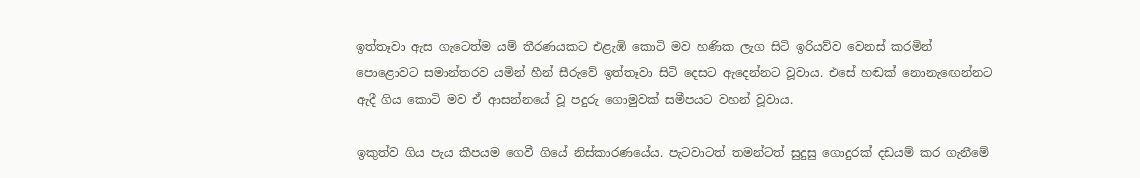ඉත්තෑවා ඇස ගැටෙත්ම යම් තීරණයකට එළැඹි කොටි මව හණික ලැග සිටි ඉරියව්ව වෙනස් කරමින් පොළොවට සමාන්තරව යමින් හීන් සීරුවේ ඉත්තෑවා සිටි දෙසට ඇදෙන්නට වූවාය. එසේ හඬක් නොනැඟෙන්නට ඇදී ගිය කොටි මව ඒ ආසන්නයේ වූ පදුරු ගොමුවක් සමීපයට වහන් වූවාය.

ඉකුත්ව ගිය පැය කීපයම ගෙවී ගියේ නිස්කාරණයේය. පැටවාටත් තමන්ටත් සුදුසු ගොදුරක් දඩයම් කර ගැනීමේ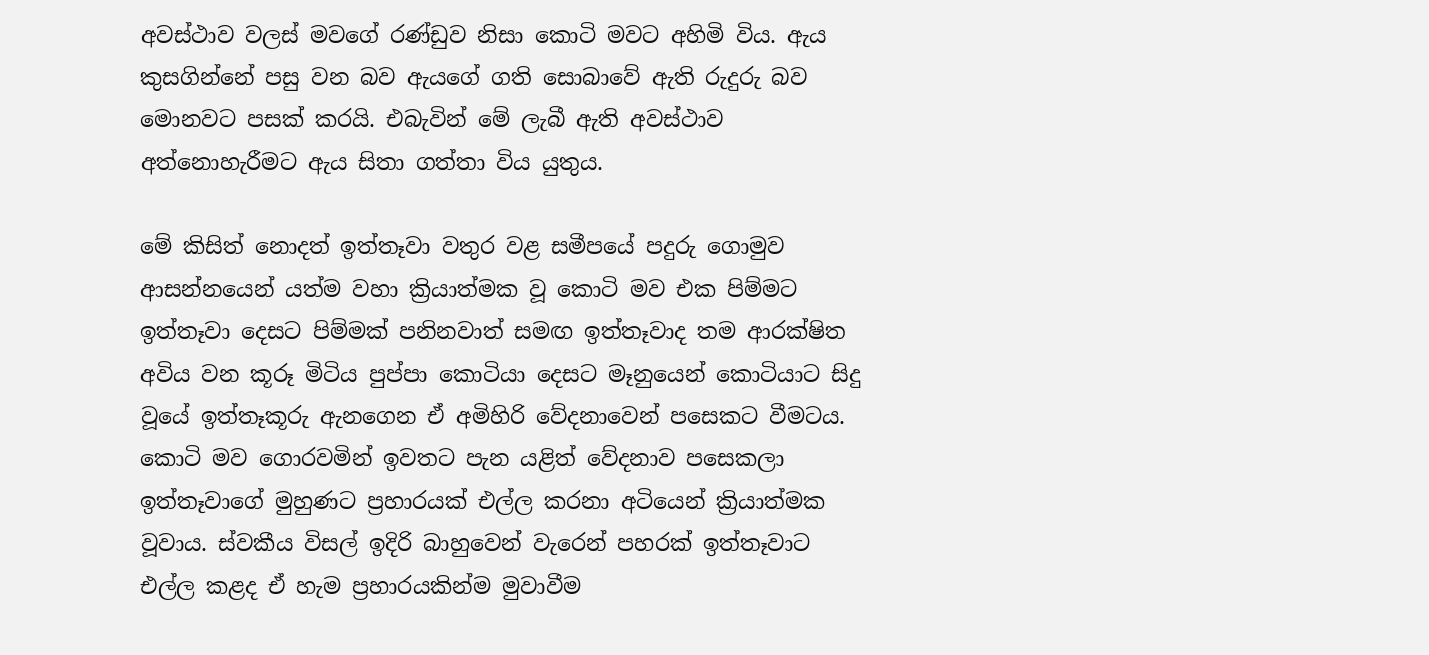අවස්ථාව වලස් මවගේ රණ්ඩුව නිසා කොටි මවට අහිමි විය. ඇය කුසගින්නේ පසු වන බව ඇයගේ ගති සොබාවේ ඇති රුදුරු බව මොනවට පසක් කරයි. එබැවින් මේ ලැබී ඇති අවස්ථාව අත්නොහැරීමට ඇය සිතා ගත්තා විය යුතුය.

මේ කිසිත් නොදත් ඉත්තෑවා වතුර වළ සමීපයේ පදුරු ගොමුව ආසන්නයෙන් යත්ම වහා ක්‍රියාත්මක වූ කොටි මව එක පිම්මට ඉත්තෑවා දෙසට පිම්මක් පනිනවාත් සමඟ ඉත්තෑවාද තම ආරක්ෂිත අවිය වන කූරූ මිටිය පුප්පා කොටියා දෙසට මෑනුයෙන් කොටියාට සිදු වූයේ ඉත්තෑකූරු ඇනගෙන ඒ අමිහිරි වේදනාවෙන් ‍පසෙකට වීමටය. කොටි මව ගොරවමින් ඉවතට පැන යළිත් වේදනාව පසෙකලා ඉත්තෑවාගේ මුහුණට ප්‍රහාරයක් එල්ල කරනා අටියෙන් ක්‍රියාත්මක වූවාය. ස්වකීය විසල් ඉදිරි බාහුවෙන් වැරෙන් පහරක් ඉත්තෑවාට එල්ල කළද ඒ හැම ප්‍රහාරයකින්ම මුවාවීම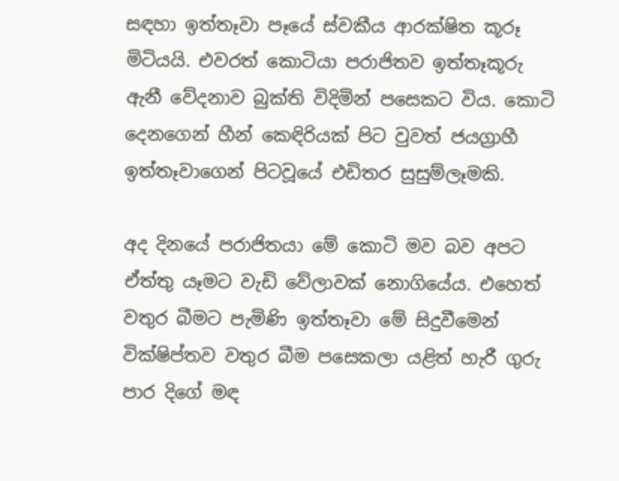සඳහා ඉත්තෑවා පෑයේ ස්වකීය ආරක්ෂිත කූරූ මිටියයි. එවරත් කොටියා පරාජිතව ඉත්තෑකූරු ඇනී වේදනාව බුක්ති විදිමින් පසෙකට විය. කොටි දෙනගෙන් හීන් කෙඳිරියක් පිට වුවත් ජයග්‍රාහී ඉත්තෑවාගෙන් පිටවූයේ එඩිතර සුසුම්ලෑමකි.

අද දිනයේ පරාජිතයා මේ කොටි මව බව අපට ඒත්තු යෑමට වැඩි වේලාවක් නොගියේය. එහෙත් වතුර බීමට පැමිණි ඉත්තෑවා මේ සිදුවීමෙන් වික්ෂිප්තව වතුර බීම පසෙකලා යළිත් හැරී ගුරු පාර දිගේ මඳ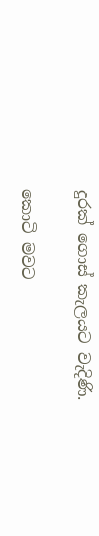දුරක් ගොස් කැලයට වැදිණි.

කොටි මවට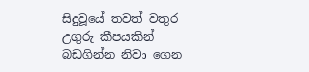සිදුවූයේ තවත් වතුර උගුරු කීපයකින් බඩගින්න නිවා ගෙන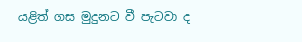යළිත් ගස මුදුනට වී පැටවා ද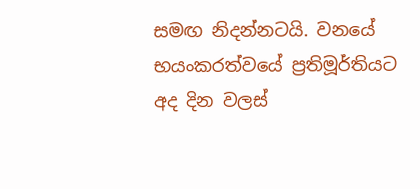සමඟ නිදන්නටයි. වනයේ භයංකරත්වයේ ප්‍රතිමූර්තියට අද දින වලස්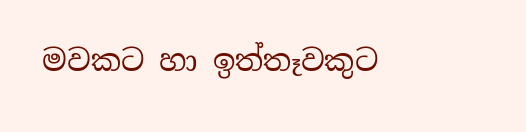මවකට හා ඉත්තෑවකුට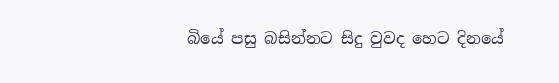බියේ පසු බසින්නට සිදු වුවද හෙට දිනයේ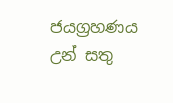ජයග්‍රහණය උන් සතු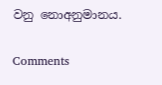වනු නොඅනුමානය.

Comments